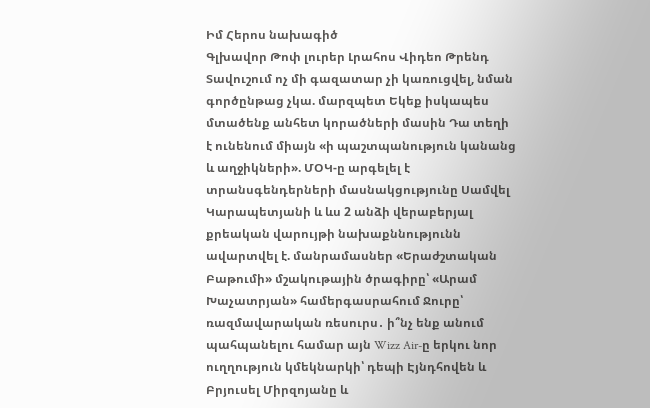Իմ Հերոս նախագիծ
Գլխավոր Թոփ լուրեր Լրահոս Վիդեո Թրենդ
Տավուշում ոչ մի գազատար չի կառուցվել, նման գործընթաց չկա. մարզպետ Եկեք իսկապես մտածենք անհետ կորածների մասին Դա տեղի է ունենում միայն «ի պաշտպանություն կանանց և աղջիկների». ՄՕԿ-ը արգելել է տրանսգենդերների մասնակցությունը Սամվել Կարապետյանի և ևս 2 անձի վերաբերյալ քրեական վարույթի նախաքննությունն ավարտվել է. մանրամասներ «Երաժշտական Բաթումի» մշակութային ծրագիրը՝ «Արամ Խաչատրյան» համերգասրահում Ջուրը՝ ռազմավարական ռեսուրս․ ի՞նչ ենք անում պահպանելու համար այն Wizz Air-ը երկու նոր ուղղություն կմեկնարկի՝ դեպի Էյնդհովեն և Բրյուսել Միրզոյանը և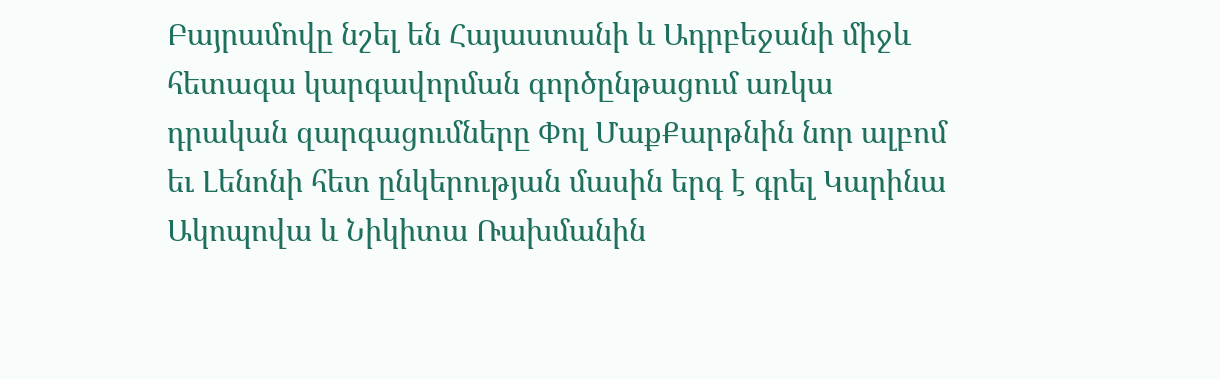Բայրամովը նշել են Հայաստանի և Ադրբեջանի միջև հետագա կարգավորման գործընթացում առկա դրական զարգացումները Փոլ ՄաքՔարթնին նոր ալբոմ եւ Լենոնի հետ ընկերության մասին երգ է գրել Կարինա Ակոպովա և Նիկիտա Ռախմանին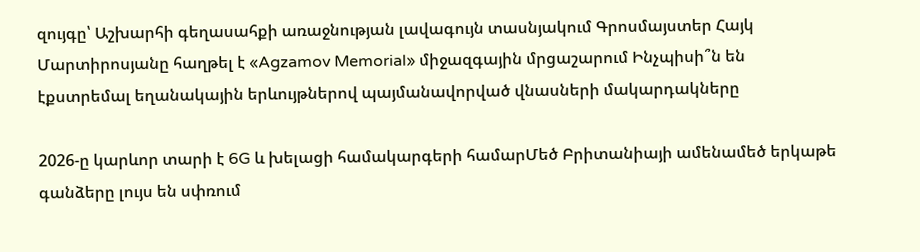զույգը՝ Աշխարհի գեղասահքի առաջնության լավագույն տասնյակում Գրոսմայստեր Հայկ Մարտիրոսյանը հաղթել է «Agzamov Memorial» միջազգային մրցաշարում Ինչպիսի՞ն են էքստրեմալ եղանակային երևույթներով պայմանավորված վնասների մակարդակները

2026-ը կարևոր տարի է 6G և խելացի համակարգերի համարՄեծ Բրիտանիայի ամենամեծ երկաթե գանձերը լույս են սփռում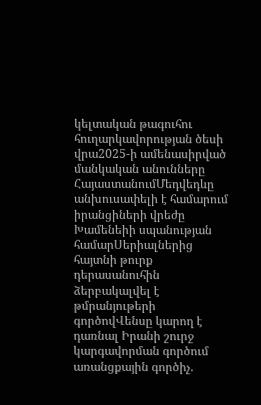կելտական թագուհու հուղարկավորության ծեսի վրա2025-ի ամենասիրված մանկական անունները ՀայաստանումՄեդվեդևը անխուսափելի է համարում իրանցիների վրեժը Խամենեիի սպանության համարՍերիալներից հայտնի թուրք դերասանուհին ձերբակալվել է թմրանյութերի գործովՎենսը կարող է դառնալ Իրանի շուրջ կարգավորման գործում առանցքային գործիչ.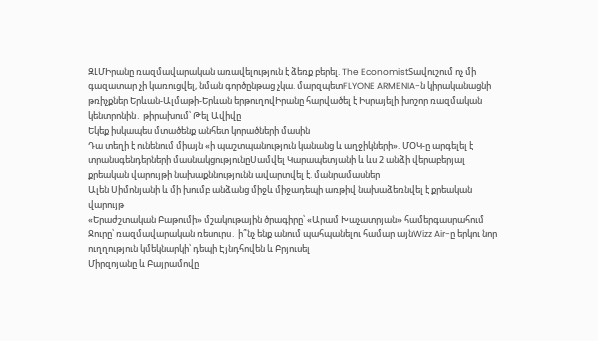ԶԼՄԻրանը ռազմավարական առավելություն է ձեռք բերել. The EconomistՏավուշում ոչ մի գազատար չի կառուցվել, նման գործընթաց չկա. մարզպետFLYONE ARMENIA-ն կիրականացնի թռիչքներ Երևան-Ալմաթի-Երևան երթուղովԻրանը հարվածել է Իսրայելի խոշոր ռազմական կենտրոնին․ թիրախում՝ Թել Ավիվը
Եկեք իսկապես մտածենք անհետ կորածների մասին
Դա տեղի է ունենում միայն «ի պաշտպանություն կանանց և աղջիկների». ՄՕԿ-ը արգելել է տրանսգենդերների մասնակցությունըՍամվել Կարապետյանի և ևս 2 անձի վերաբերյալ քրեական վարույթի նախաքննությունն ավարտվել է. մանրամասներ
Ալեն Սիմոնյանի և մի խումբ անձանց միջև միջադեպի առթիվ նախաձեռնվել է քրեական վարույթ
«Երաժշտական Բաթումի» մշակութային ծրագիրը՝ «Արամ Խաչատրյան» համերգասրահում Ջուրը՝ ռազմավարական ռեսուրս․ ի՞նչ ենք անում պահպանելու համար այնWizz Air-ը երկու նոր ուղղություն կմեկնարկի՝ դեպի Էյնդհովեն և Բրյուսել
Միրզոյանը և Բայրամովը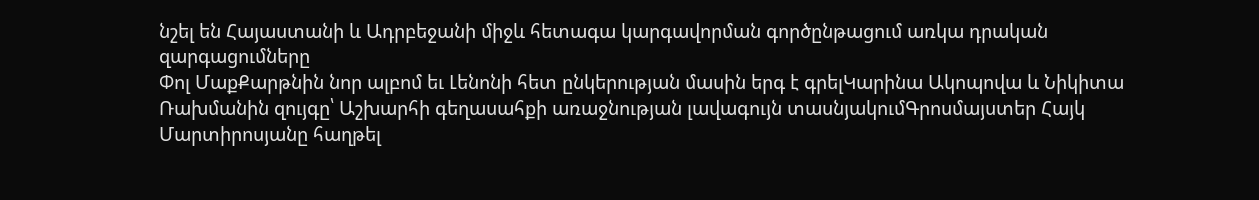նշել են Հայաստանի և Ադրբեջանի միջև հետագա կարգավորման գործընթացում առկա դրական զարգացումները
Փոլ ՄաքՔարթնին նոր ալբոմ եւ Լենոնի հետ ընկերության մասին երգ է գրելԿարինա Ակոպովա և Նիկիտա Ռախմանին զույգը՝ Աշխարհի գեղասահքի առաջնության լավագույն տասնյակումԳրոսմայստեր Հայկ Մարտիրոսյանը հաղթել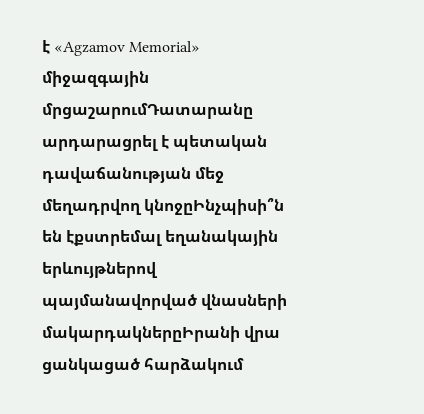է «Agzamov Memorial» միջազգային մրցաշարումԴատարանը արդարացրել է պետական դավաճանության մեջ մեղադրվող կնոջըԻնչպիսի՞ն են էքստրեմալ եղանակային երևույթներով պայմանավորված վնասների մակարդակներըԻրանի վրա ցանկացած հարձակում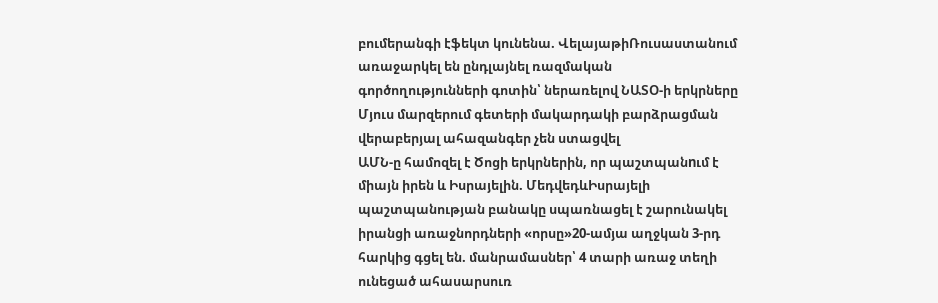բումերանգի էֆեկտ կունենա. ՎելայաթիՌուսաստանում առաջարկել են ընդլայնել ռազմական գործողությունների գոտին՝ ներառելով ՆԱՏՕ-ի երկրները
Մյուս մարզերում գետերի մակարդակի բարձրացման վերաբերյալ ահազանգեր չեն ստացվել
ԱՄՆ-ը համոզել է Ծոցի երկրներին, որ պաշտպանnւմ է միայն իրեն և Իսրայելին. ՄեդվեդևԻսրայելի պաշտպանության բանակը սպառնացել է շարունակել իրանցի առաջնորդների «որսը»20-ամյա աղջկան 3-րդ հարկից գցել են. մանրամասներ՝ 4 տարի առաջ տեղի ունեցած ահասարսուռ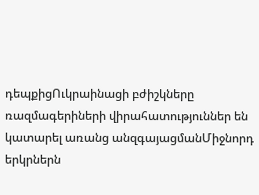դեպքիցՈւկրաինացի բժիշկները ռազմագերիների վիրահատություններ են կատարել առանց անզգայացմանՄիջնորդ երկրներն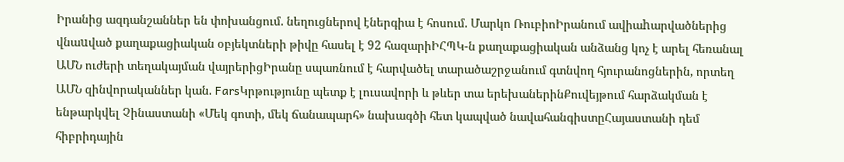Իրանից ազդանշաններ են փոխանցում. նեղուցներով էներգիա է հոսում. Մարկո ՌուբիոԻրանում ավիաhարվածներից վնաuված քաղաքացիական օբյեկտների թիվը հասել է 92 հազարիԻՀՊԿ-ն քաղաքացիական անձանց կոչ է արել հեռանալ ԱՄՆ ուժերի տեղակայման վայրերիցԻրանը սպառնում է հարվածել տարածաշրջանում գտնվող հյուրանոցներին, որտեղ ԱՄՆ զինվորականներ կան. FarsԿրթությունը պետք է լուսավորի և թևեր տա երեխաներինՔուվեյթում հարձակման է ենթարկվել Չինաստանի «Մեկ գոտի, մեկ ճանապարհ» նախագծի հետ կապված նավահանգիստըՀայաստանի դեմ հիբրիդային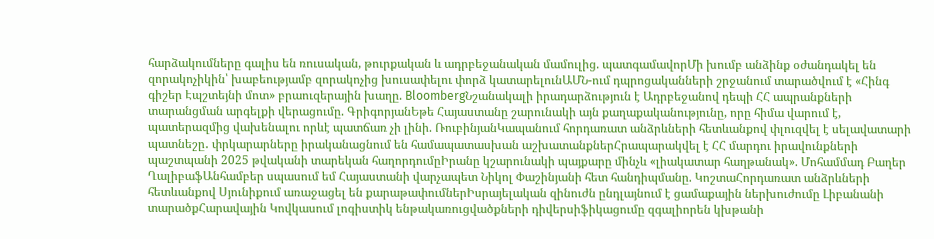հարձակումները գալիս են ռուսական, թուրքական և ադրբեջանական մամուլից. պատգամավորՄի խումբ անձինք օժանդակել են զորակոչիկին՝ խաբեությամբ զորակոչից խուսափելու փորձ կատարելունԱՄՆ-ում դպրոցականների շրջանում տարածվում է «Հինգ գիշեր Էպշտեյնի մոտ» բրաուզերային խաղը. BloombergՆշանակալի իրադարձություն է Ադրբեջանով դեպի ՀՀ ապրանքների տարանցման արգելքի վերացումը. ԳրիգորյանԵթե Հայաստանը շարունակի այն քաղաքականությունը, որը հիմա վարում է, պատերազմից վախենալու որևէ պատճառ չի լինի. ՌուբինյանԿապանում հորդառատ անձրևների հետևանքով փլուզվել է սելավատարի պատնեշը․ փրկարարները իրականացնում են համապատասխան աշխատանքներՀրապարակվել է ՀՀ մարդու իրավունքների պաշտպանի 2025 թվականի տարեկան հաղորդումըԻրանը կշարունակի պայքարը մինչև «լիակատար հաղթանակ». Մոհամմադ Բաղեր ՂալիբաֆԱնհամբեր սպասում եմ Հայաստանի վարչապետ Նիկոլ Փաշինյանի հետ հանդիպմանը. ԿոշտաՀորդառատ անձրևների հետևանքով Սյունիքում առաջացել են քարաթափումներԻսրայելական զինուժն ընդլայնում է ցամաքային ներխուժումը Լիբանանի տարածքՀարավային Կովկասում լոգիստիկ ենթակառուցվածքների դիվերսիֆիկացումը զգալիորեն կխթանի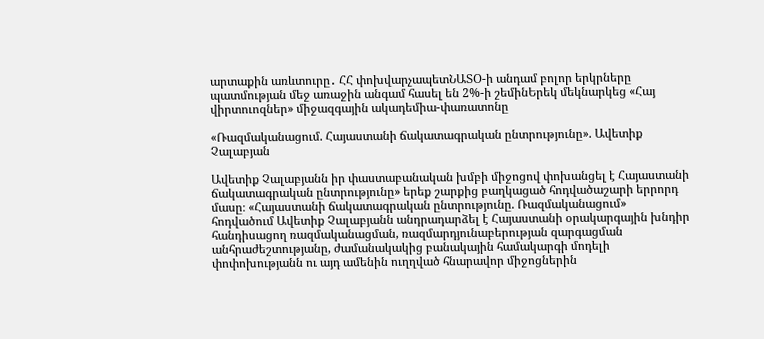արտաքին առևտուրը․ ՀՀ փոխվարչապետՆԱՏՕ-ի անդամ բոլոր երկրները պատմության մեջ առաջին անգամ հասել են 2%-ի շեմինԵրեկ մեկնարկեց «Հայ վիրտուոզներ» միջազգային ակադեմիա-փառատոնը

«Ռազմականացում. Հայաստանի ճակատագրական ընտրությունը». Ավետիք Չալաբյան

Ավետիք Չալաբյանն իր փաստաբանական խմբի միջոցով փոխանցել է Հայաստանի ճակատագրական ընտրությունը» երեք շարքից բաղկացած հոդվածաշարի երրորդ մասը։ «Հայաստանի ճակատագրական ընտրությունը. Ռազմականացում» հոդվածում Ավետիք Չալաբյանն անդրադարձել է Հայաստանի օրակարգային խնդիր հանդիսացող ռազմականացման, ռազմարդյունաբերության զարգացման անհրաժեշտությանը, ժամանակակից բանակային համակարգի մոդելի փոփոխությանն ու այդ ամենին ուղղված հնարավոր միջոցներին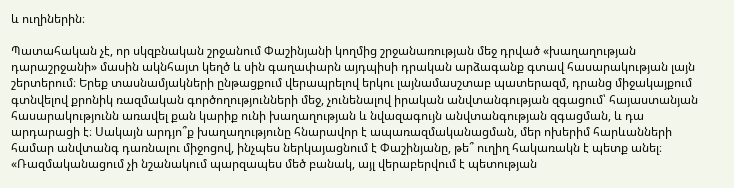և ուղիներին։

Պատահական չէ, որ սկզբնական շրջանում Փաշինյանի կողմից շրջանառության մեջ դրված «խաղաղության դարաշրջանի» մասին ակնհայտ կեղծ և սին գաղափարն այդպիսի դրական արձագանք գտավ հասարակության լայն շերտերում։ Երեք տասնամյակների ընթացքում վերապրելով երկու լայնամասշտաբ պատերազմ, դրանց միջակայքում գտնվելով քրոնիկ ռազմական գործողությունների մեջ, չունենալով իրական անվտանգության զգացում՝ հայաստանյան հասարակությունն առավել քան կարիք ունի խաղաղության և նվազագույն անվտանգության զգացման, և դա արդարացի է։ Սակայն արդյո՞ք խաղաղությունը հնարավոր է ապառազմականացման, մեր ոխերիմ հարևանների համար անվտանգ դառնալու միջոցով, ինչպես ներկայացնում է Փաշինյանը, թե՞ ուղիղ հակառակն է պետք անել։
«Ռազմականացում չի նշանակում պարզապես մեծ բանակ, այլ վերաբերվում է պետության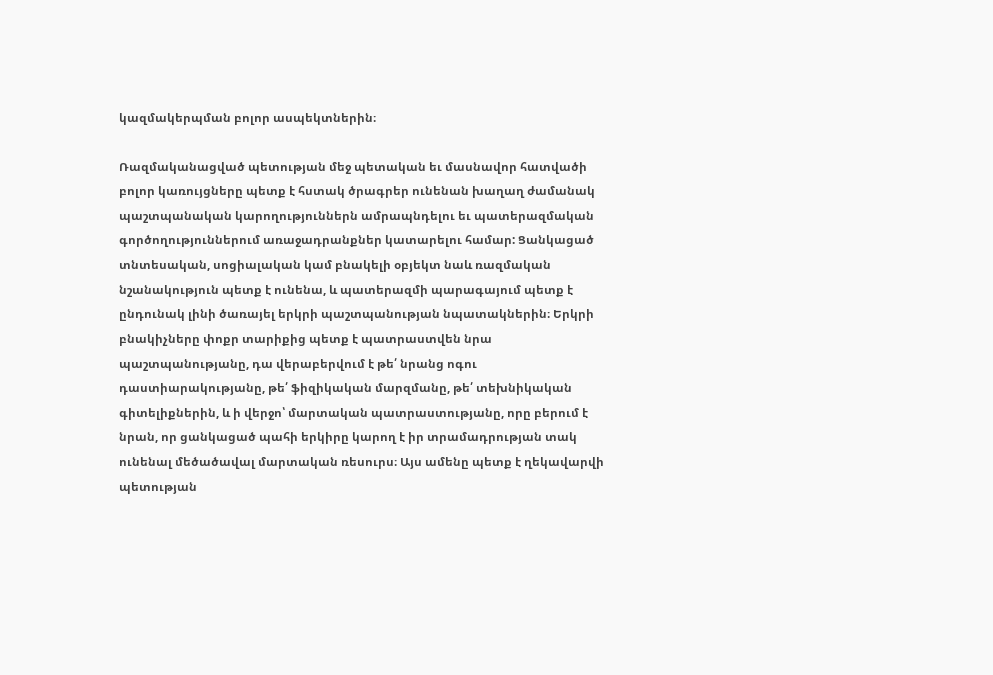կազմակերպման բոլոր ասպեկտներին։

Ռազմականացված պետության մեջ պետական եւ մասնավոր հատվածի բոլոր կառույցները պետք է հստակ ծրագրեր ունենան խաղաղ ժամանակ պաշտպանական կարողություններն ամրապնդելու եւ պատերազմական գործողություններում առաջադրանքներ կատարելու համար: Ցանկացած տնտեսական, սոցիալական կամ բնակելի օբյեկտ նաև ռազմական նշանակություն պետք է ունենա, և պատերազմի պարագայում պետք է ընդունակ լինի ծառայել երկրի պաշտպանության նպատակներին։ Երկրի բնակիչները փոքր տարիքից պետք է պատրաստվեն նրա պաշտպանությանը, դա վերաբերվում է թե՛ նրանց ոգու դաստիարակությանը, թե՛ ֆիզիկական մարզմանը, թե՛ տեխնիկական գիտելիքներին, և ի վերջո՝ մարտական պատրաստությանը, որը բերում է նրան, որ ցանկացած պահի երկիրը կարող է իր տրամադրության տակ ունենալ մեծածավալ մարտական ռեսուրս։ Այս ամենը պետք է ղեկավարվի պետության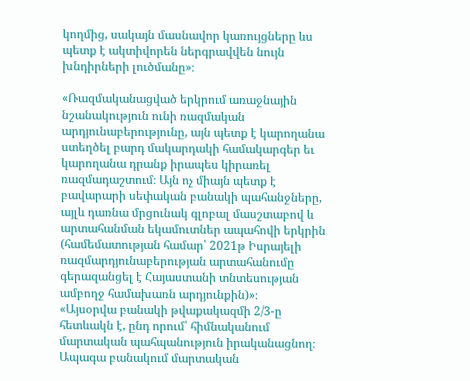կողմից, սակայն մասնավոր կառույցները ևս պետք է ակտիվորեն ներգրավվեն նույն խնդիրների լուծմանը»։

«Ռազմականացված երկրում առաջնային նշանակություն ունի ռազմական արդյունաբերությունը, այն պետք է կարողանա ստեղծել բարդ մակարդակի համակարգեր եւ կարողանա դրանք իրապես կիրառել ռազմադաշտում։ Այն ոչ միայն պետք է բավարարի սեփական բանակի պահանջները, այլև դառնա մրցունակ գլոբալ մասշտաբով և արտահանման եկամուտներ ապահովի երկրին (համեմատության համար՝ 2021թ Իսրայելի ռազմարդյունաբերության արտահանումը գերազանցել է Հայաստանի տնտեսության ամբողջ համախառն արդյունքին)»։
«Այսօրվա բանակի թվաքակազմի 2/3-ը հետևակն է, ընդ որում՝ հիմնականում մարտական պահպանություն իրականացնող։ Ապագա բանակում մարտական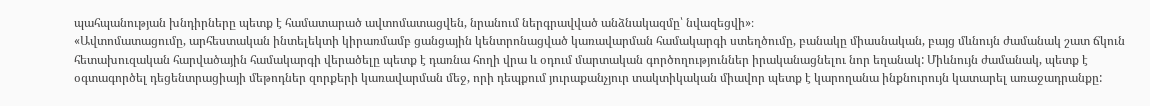պահպանության խնդիրները պետք է համատարած ավտոմատացվեն, նրանում ներգրավված անձնակազմը՝ նվազեցվի»։
«Ավտոմատացումը, արհեստական ինտելեկտի կիրառմամբ ցանցային կենտրոնացված կառավարման համակարգի ստեղծումը, բանակը միասնական, բայց մևնույն ժամանակ շատ ճկուն հետախուզական հարվածային համակարգի վերածելը պետք է դառնա հողի վրա և օդում մարտական գործողություններ իրականացնելու նոր եղանակ: Միևնույն ժամանակ, պետք է օգտագործել դեցենտրացիայի մեթոդներ զորքերի կառավարման մեջ, որի դեպքում յուրաքանչյուր տակտիկական միավոր պետք է կարողանա ինքնուրույն կատարել առաջադրանքը: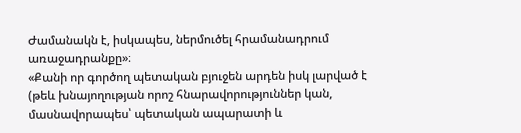Ժամանակն է, իսկապես, ներմուծել հրամանադրում առաջադրանքը»։
«Քանի որ գործող պետական բյուջեն արդեն իսկ լարված է (թեև խնայողության որոշ հնարավորություններ կան, մասնավորապես՝ պետական ապարատի և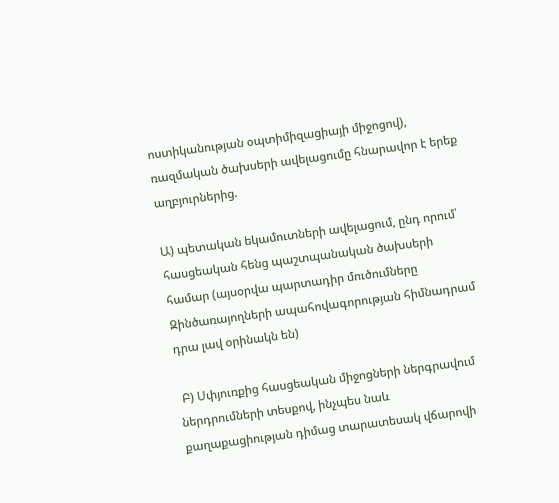ոստիկանության օպտիմիզացիայի միջոցով), ռազմական ծախսերի ավելացումը հնարավոր է երեք աղբյուրներից.

Ա) պետական եկամուտների ավելացում, ընդ որում՝ հասցեական հենց պաշտպանական ծախսերի համար (այսօրվա պարտադիր մուծումները Զինծառայողների ապահովագորության հիմնադրամ դրա լավ օրինակն են)

 Բ) Սփյուռքից հասցեական միջոցների ներգրավում ներդրումների տեսքով, ինչպես նաև քաղաքացիության դիմաց տարատեսակ վճարովի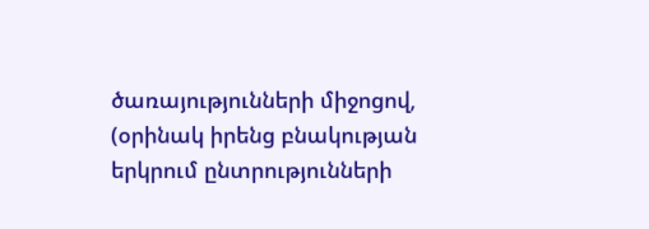ծառայությունների միջոցով, (օրինակ իրենց բնակության երկրում ընտրությունների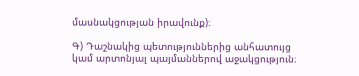մասնակցության իրավունք)։

Գ) Դաշնակից պետություններից անհատույց կամ արտոնյալ պայմաններով աջակցություն։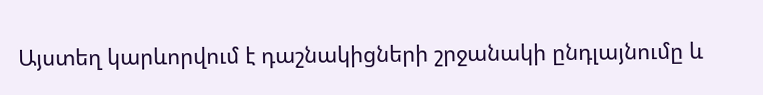Այստեղ կարևորվում է դաշնակիցների շրջանակի ընդլայնումը և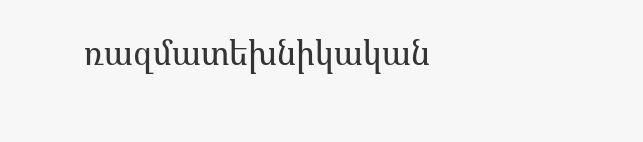ռազմատեխնիկական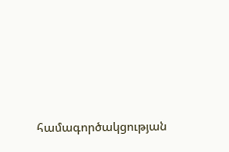համագործակցության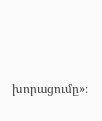խորացումը»։